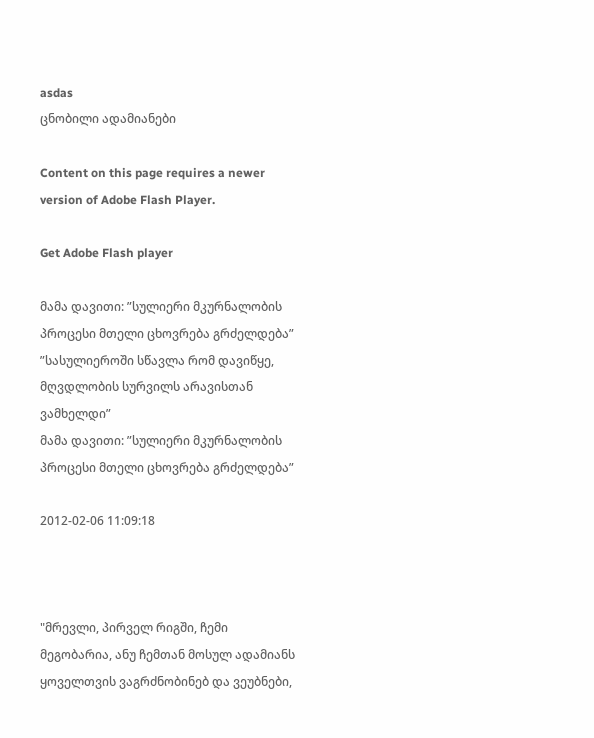asdas
ცნობილი ადამიანები

Content on this page requires a newer version of Adobe Flash Player.

Get Adobe Flash player

მამა დავითი: ”სულიერი მკურნალობის პროცესი მთელი ცხოვრება გრძელდება”
”სასულიეროში სწავლა რომ დავიწყე, მღვდლობის სურვილს არავისთან ვამხელდი”
მამა დავითი: ”სულიერი მკურნალობის პროცესი მთელი ცხოვრება გრძელდება”

2012-02-06 11:09:18



"მრევლი, პირველ რიგში, ჩემი მეგობარია, ანუ ჩემთან მოსულ ადამიანს ყოველთვის ვაგრძნობინებ და ვეუბნები,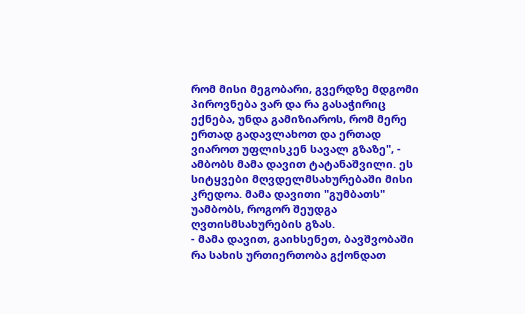რომ მისი მეგობარი, გვერდზე მდგომი პიროვნება ვარ და რა გასაჭირიც ექნება, უნდა გამიზიაროს, რომ მერე ერთად გადავლახოთ და ერთად ვიაროთ უფლისკენ სავალ გზაზე", - ამბობს მამა დავით ტატანაშვილი. ეს სიტყვები მღვდელმსახურებაში მისი კრედოა. მამა დავითი "გუმბათს" უამბობს, როგორ შეუდგა ღვთისმსახურების გზას.
- მამა დავით, გაიხსენეთ, ბავშვობაში რა სახის ურთიერთობა გქონდათ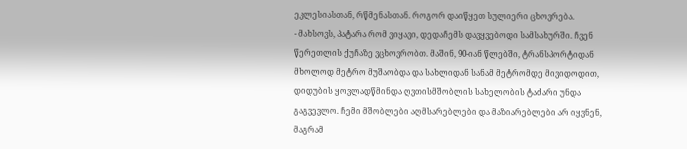ეკლესიასთან, რწმენასთან. როგორ დაიწყეთ სულიერი ცხოვრება.
- მახსოვს, პატარა რომ ვიყავი, დედაჩემს დავყვებოდი სამსახურში. ჩვენ წერეთლის ქუჩაზე ვცხოვრობთ. მაშინ, 90-იან წლებში, ტრანსპორტიდან მხოლოდ მეტრო მუშაობდა და სახლიდან სანამ მეტრომდე მივიდოდით, დიდუბის ყოვლადწმინდა ღვთისმშობლის სახელობის ტაძარი უნდა გაგვევლო. ჩემი მშობლები აღმსარებლები და მაზიარებლები არ იყვნენ, მაგრამ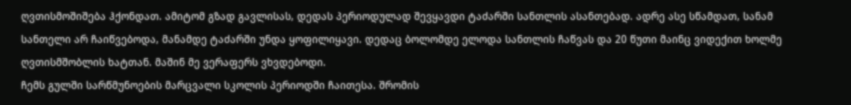ღვთისმოშიშება ჰქონდათ. ამიტომ გზად გავლისას, დედას პერიოდულად შევყავდი ტაძარში სანთლის ასანთებად. ადრე ასე სწამდათ, სანამ სანთელი არ ჩაიწვებოდა, მანამდე ტაძარში უნდა ყოფილიყავი. დედაც ბოლომდე ელოდა სანთლის ჩაწვას და 20 წუთი მაინც ვიდექით ხოლმე ღვთისმშობლის ხატთან. მაშინ მე ვერაფერს ვხვდებოდი.
ჩემს გულში სარწმუნოების მარცვალი სკოლის პერიოდში ჩაითესა. შრომის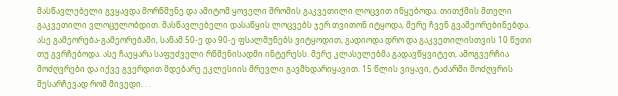მასწავლებელი გვყავდა მორწმუნე და ამიტომ ყოველი შრომის გაკვეთილი ლოცვით იწყებოდა. თითქმის მთელი გაკვეთილი ვლოცულობდით. მასწავლებელი დასაწყის ლოცვებს ჯერ თვითონ იტყოდა, მერე ჩვენ გვამეორებინებდა. ასე გამეორება-გამეორებაში, სანამ 50-ე და 90-ე ფსალმუნებს ვიტყოდით, გადიოდა დრო და გაკვეთილისთვის 10 წუთი თუ გვრჩებოდა. ასე ჩაეყარა საფუძველი რწმენისადმი ინტერესს. მერე კლასელებმა გადავწყვიტეთ, ამოგვერჩია მოძღვრები და იქვე გვერდით მდებარე ეკლესიის მრევლი გავმხდარიყავით. 15 წლის ვიყავი, ტაძარში მოძღვრის შესარჩევად რომ მივედი. . .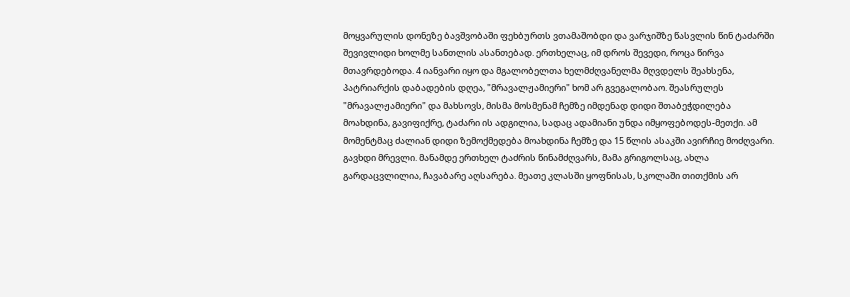მოყვარულის დონეზე ბავშვობაში ფეხბურთს ვთამაშობდი და ვარჯიშზე წასვლის წინ ტაძარში შევივლიდი ხოლმე სანთლის ასანთებად. ერთხელაც, იმ დროს შევედი, როცა წირვა მთავრდებოდა. 4 იანვარი იყო და მგალობელთა ხელმძღვანელმა მღვდელს შეახსენა, პატრიარქის დაბადების დღეა, "მრავალჟამიერი" ხომ არ გვეგალობაო. შეასრულეს "მრავალჟამიერი" და მახსოვს, მისმა მოსმენამ ჩემზე იმდენად დიდი შთაბეჭდილება მოახდინა, გავიფიქრე, ტაძარი ის ადგილია, სადაც ადამიანი უნდა იმყოფებოდეს-მეთქი. ამ მომენტმაც ძალიან დიდი ზემოქმედება მოახდინა ჩემზე და 15 წლის ასაკში ავირჩიე მოძღვარი. გავხდი მრევლი. მანამდე ერთხელ ტაძრის წინამძღვარს, მამა გრიგოლსაც, ახლა გარდაცვლილია, ჩავაბარე აღსარება. მეათე კლასში ყოფნისას, სკოლაში თითქმის არ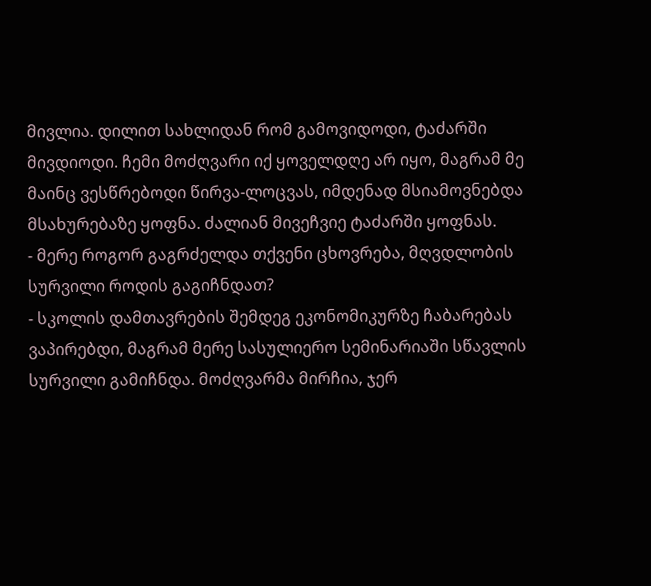მივლია. დილით სახლიდან რომ გამოვიდოდი, ტაძარში მივდიოდი. ჩემი მოძღვარი იქ ყოველდღე არ იყო, მაგრამ მე მაინც ვესწრებოდი წირვა-ლოცვას, იმდენად მსიამოვნებდა მსახურებაზე ყოფნა. ძალიან მივეჩვიე ტაძარში ყოფნას.
- მერე როგორ გაგრძელდა თქვენი ცხოვრება, მღვდლობის სურვილი როდის გაგიჩნდათ?
- სკოლის დამთავრების შემდეგ ეკონომიკურზე ჩაბარებას ვაპირებდი, მაგრამ მერე სასულიერო სემინარიაში სწავლის სურვილი გამიჩნდა. მოძღვარმა მირჩია, ჯერ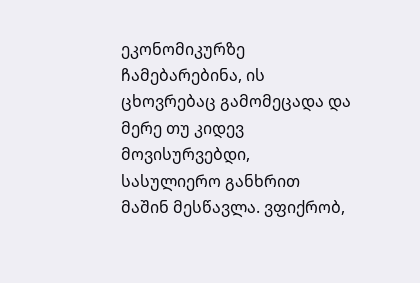ეკონომიკურზე ჩამებარებინა, ის ცხოვრებაც გამომეცადა და მერე თუ კიდევ მოვისურვებდი, სასულიერო განხრით მაშინ მესწავლა. ვფიქრობ,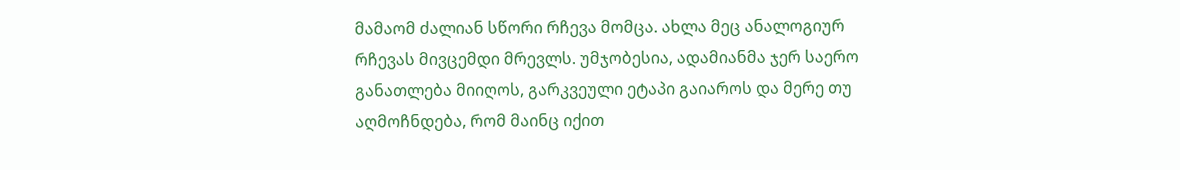მამაომ ძალიან სწორი რჩევა მომცა. ახლა მეც ანალოგიურ რჩევას მივცემდი მრევლს. უმჯობესია, ადამიანმა ჯერ საერო განათლება მიიღოს, გარკვეული ეტაპი გაიაროს და მერე თუ აღმოჩნდება, რომ მაინც იქით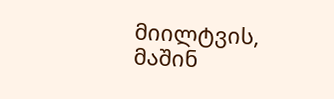მიილტვის, მაშინ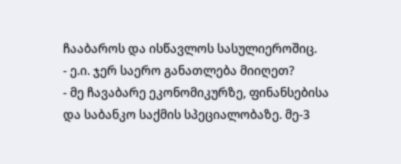ჩააბაროს და ისწავლოს სასულიეროშიც.
- ე.ი. ჯერ საერო განათლება მიიღეთ?
- მე ჩავაბარე ეკონომიკურზე, ფინანსებისა და საბანკო საქმის სპეციალობაზე. მე-3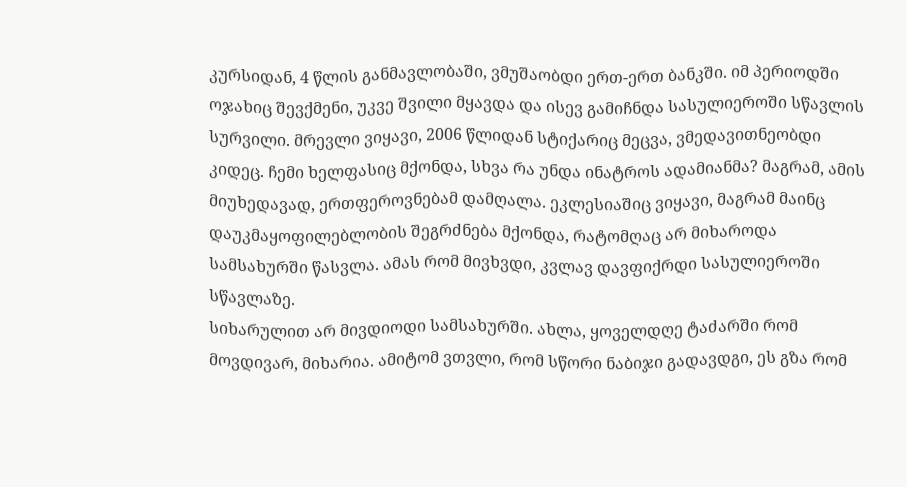კურსიდან, 4 წლის განმავლობაში, ვმუშაობდი ერთ-ერთ ბანკში. იმ პერიოდში ოჯახიც შევქმენი, უკვე შვილი მყავდა და ისევ გამიჩნდა სასულიეროში სწავლის სურვილი. მრევლი ვიყავი, 2006 წლიდან სტიქარიც მეცვა, ვმედავითნეობდი კიდეც. ჩემი ხელფასიც მქონდა, სხვა რა უნდა ინატროს ადამიანმა? მაგრამ, ამის მიუხედავად, ერთფეროვნებამ დამღალა. ეკლესიაშიც ვიყავი, მაგრამ მაინც დაუკმაყოფილებლობის შეგრძნება მქონდა, რატომღაც არ მიხაროდა სამსახურში წასვლა. ამას რომ მივხვდი, კვლავ დავფიქრდი სასულიეროში სწავლაზე.
სიხარულით არ მივდიოდი სამსახურში. ახლა, ყოველდღე ტაძარში რომ მოვდივარ, მიხარია. ამიტომ ვთვლი, რომ სწორი ნაბიჯი გადავდგი, ეს გზა რომ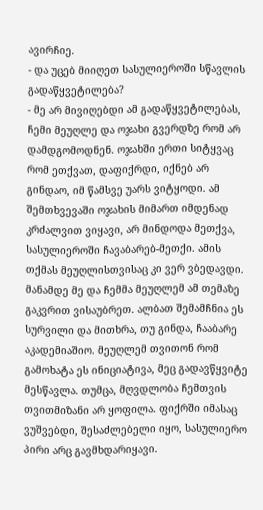ავირჩიე.
- და უცებ მიიღეთ სასულიეროში სწავლის გადაწყვეტილება?
- მე არ მივიღებდი ამ გადაწყვეტილებას, ჩემი მეუღლე და ოჯახი გვერდზე რომ არ დამდგომოდნენ. ოჯახში ერთი სიტყვაც რომ ეთქვათ, დაფიქრდი, იქნებ არ გინდაო, იმ წამსვე უარს ვიტყოდი. ამ შემთხვევაში ოჯახის მიმართ იმდენად კრძალვით ვიყავი, არ მინდოდა მეთქვა, სასულიეროში ჩავაბარებ-მეთქი. ამის თქმას მეუღლისთვისაც კი ვერ ვბედავდი.
მანამდე მე და ჩემმა მეუღლემ ამ თემაზე გაკვრით ვისაუბრეთ. ალბათ შემამჩნია ეს სურვილი და მითხრა, თუ გინდა, ჩააბარე აკადემიაშიო. მეუღლემ თვითონ რომ გამოხატა ეს ინიციატივა, მეც გადავწყვიტე მესწავლა. თუმცა, მღვდლობა ჩემთვის თვითმიზანი არ ყოფილა. ფიქრში იმასაც ვუშვებდი, შესაძლებელი იყო, სასულიერო პირი არც გავმხდარიყავი.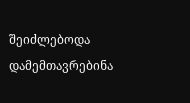შეიძლებოდა დამემთავრებინა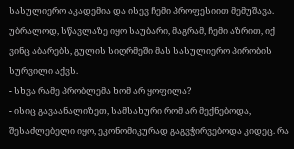სასულიერო აკადემია და ისევ ჩემი პროფესიით მემუშავა. უბრალოდ, სწავლაზე იყო საუბარი, მაგრამ, ჩემი აზრით, იქ ვინც აბარებს, გულის სიღრმეში მას სასულიერო პირობის სურვილი აქვს.
- სხვა რამე პრობლემა ხომ არ ყოფილა?
- ისიც გავაანალიზეთ, სამსახური რომ არ მექნებოდა, შესაძლებელი იყო, ეკონომიკურად გაგვჭირვებოდა კიდეც. რა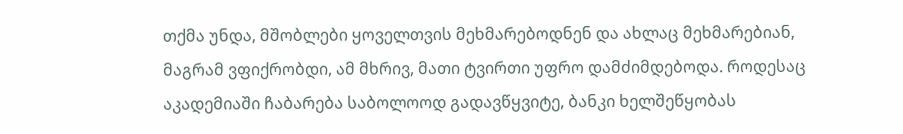თქმა უნდა, მშობლები ყოველთვის მეხმარებოდნენ და ახლაც მეხმარებიან, მაგრამ ვფიქრობდი, ამ მხრივ, მათი ტვირთი უფრო დამძიმდებოდა. როდესაც აკადემიაში ჩაბარება საბოლოოდ გადავწყვიტე, ბანკი ხელშეწყობას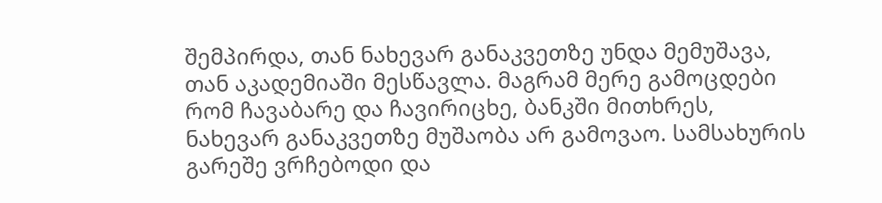შემპირდა, თან ნახევარ განაკვეთზე უნდა მემუშავა, თან აკადემიაში მესწავლა. მაგრამ მერე გამოცდები რომ ჩავაბარე და ჩავირიცხე, ბანკში მითხრეს, ნახევარ განაკვეთზე მუშაობა არ გამოვაო. სამსახურის გარეშე ვრჩებოდი და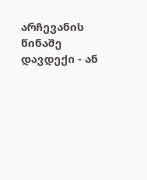არჩევანის წინაშე დავდექი - ან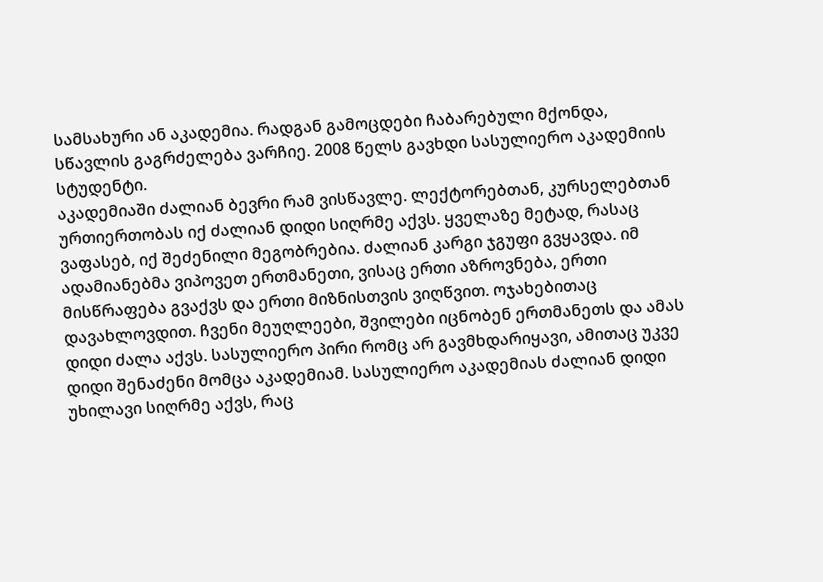სამსახური ან აკადემია. რადგან გამოცდები ჩაბარებული მქონდა, სწავლის გაგრძელება ვარჩიე. 2008 წელს გავხდი სასულიერო აკადემიის სტუდენტი.
აკადემიაში ძალიან ბევრი რამ ვისწავლე. ლექტორებთან, კურსელებთან ურთიერთობას იქ ძალიან დიდი სიღრმე აქვს. ყველაზე მეტად, რასაც ვაფასებ, იქ შეძენილი მეგობრებია. ძალიან კარგი ჯგუფი გვყავდა. იმ ადამიანებმა ვიპოვეთ ერთმანეთი, ვისაც ერთი აზროვნება, ერთი მისწრაფება გვაქვს და ერთი მიზნისთვის ვიღწვით. ოჯახებითაც დავახლოვდით. ჩვენი მეუღლეები, შვილები იცნობენ ერთმანეთს და ამას დიდი ძალა აქვს. სასულიერო პირი რომც არ გავმხდარიყავი, ამითაც უკვე დიდი შენაძენი მომცა აკადემიამ. სასულიერო აკადემიას ძალიან დიდი უხილავი სიღრმე აქვს, რაც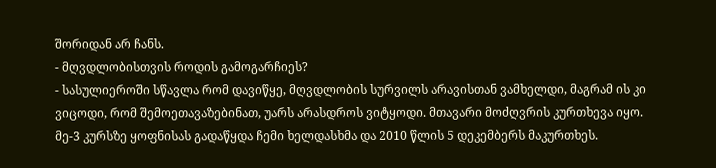შორიდან არ ჩანს.
- მღვდლობისთვის როდის გამოგარჩიეს?
- სასულიეროში სწავლა რომ დავიწყე, მღვდლობის სურვილს არავისთან ვამხელდი, მაგრამ ის კი ვიცოდი, რომ შემოეთავაზებინათ, უარს არასდროს ვიტყოდი. მთავარი მოძღვრის კურთხევა იყო. მე-3 კურსზე ყოფნისას გადაწყდა ჩემი ხელდასხმა და 2010 წლის 5 დეკემბერს მაკურთხეს.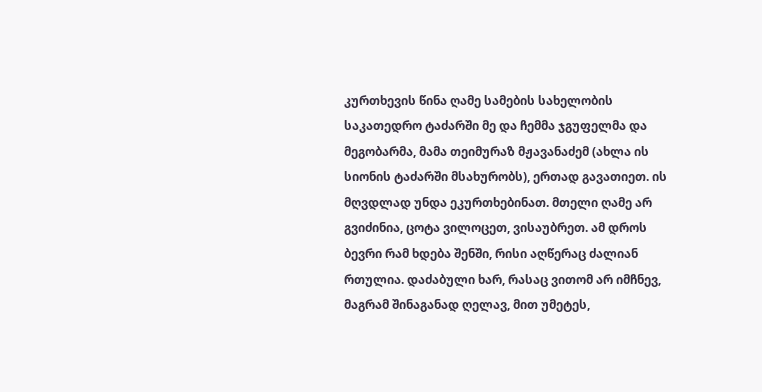კურთხევის წინა ღამე სამების სახელობის საკათედრო ტაძარში მე და ჩემმა ჯგუფელმა და მეგობარმა, მამა თეიმურაზ მჟავანაძემ (ახლა ის სიონის ტაძარში მსახურობს), ერთად გავათიეთ. ის მღვდლად უნდა ეკურთხებინათ. მთელი ღამე არ გვიძინია, ცოტა ვილოცეთ, ვისაუბრეთ. ამ დროს ბევრი რამ ხდება შენში, რისი აღწერაც ძალიან რთულია. დაძაბული ხარ, რასაც ვითომ არ იმჩნევ, მაგრამ შინაგანად ღელავ, მით უმეტეს,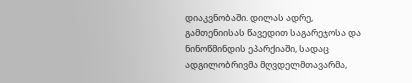დიაკვნობაში. დილას ადრე, გამთენიისას წავედით საგარეჯოსა და ნინოწმინდის ეპარქიაში, სადაც ადგილობრივმა მღვდელმთავარმა,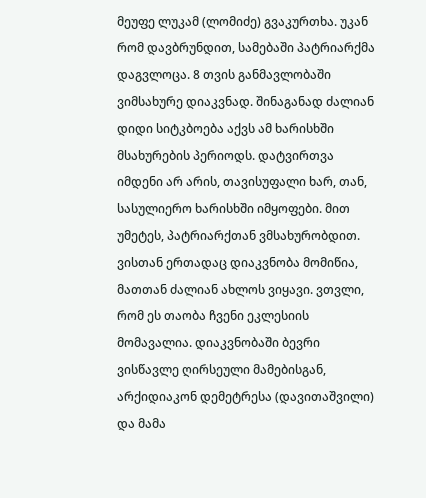მეუფე ლუკამ (ლომიძე) გვაკურთხა. უკან რომ დავბრუნდით, სამებაში პატრიარქმა დაგვლოცა. 8 თვის განმავლობაში ვიმსახურე დიაკვნად. შინაგანად ძალიან დიდი სიტკბოება აქვს ამ ხარისხში მსახურების პერიოდს. დატვირთვა იმდენი არ არის, თავისუფალი ხარ, თან, სასულიერო ხარისხში იმყოფები. მით უმეტეს, პატრიარქთან ვმსახურობდით. ვისთან ერთადაც დიაკვნობა მომიწია, მათთან ძალიან ახლოს ვიყავი. ვთვლი, რომ ეს თაობა ჩვენი ეკლესიის მომავალია. დიაკვნობაში ბევრი ვისწავლე ღირსეული მამებისგან, არქიდიაკონ დემეტრესა (დავითაშვილი) და მამა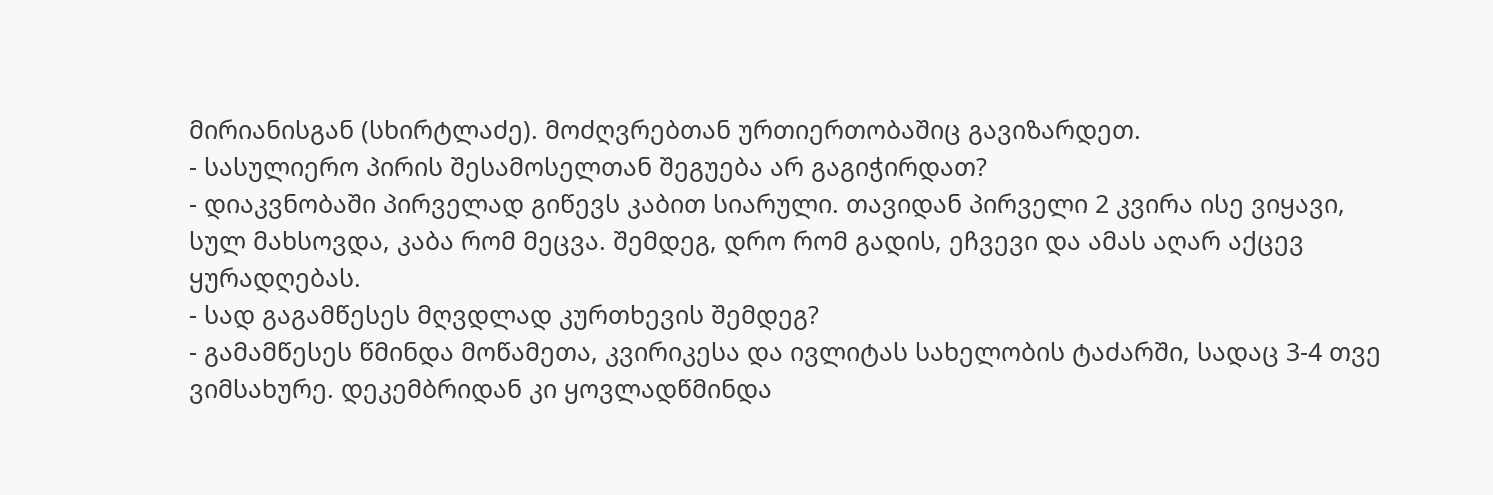მირიანისგან (სხირტლაძე). მოძღვრებთან ურთიერთობაშიც გავიზარდეთ.
- სასულიერო პირის შესამოსელთან შეგუება არ გაგიჭირდათ?
- დიაკვნობაში პირველად გიწევს კაბით სიარული. თავიდან პირველი 2 კვირა ისე ვიყავი, სულ მახსოვდა, კაბა რომ მეცვა. შემდეგ, დრო რომ გადის, ეჩვევი და ამას აღარ აქცევ ყურადღებას.
- სად გაგამწესეს მღვდლად კურთხევის შემდეგ?
- გამამწესეს წმინდა მოწამეთა, კვირიკესა და ივლიტას სახელობის ტაძარში, სადაც 3-4 თვე ვიმსახურე. დეკემბრიდან კი ყოვლადწმინდა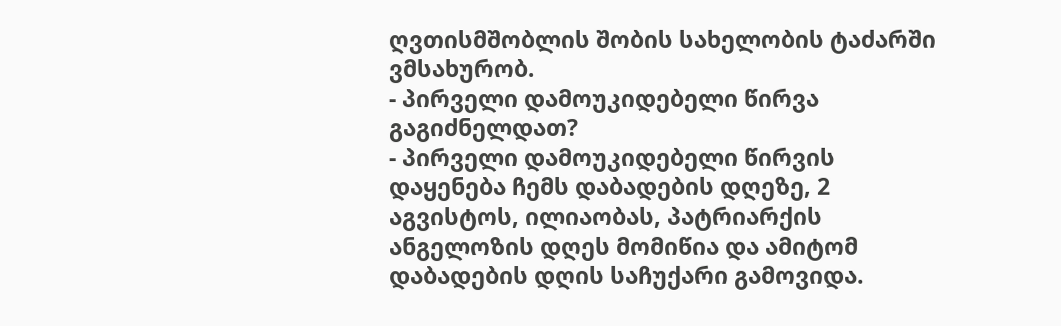ღვთისმშობლის შობის სახელობის ტაძარში ვმსახურობ.
- პირველი დამოუკიდებელი წირვა გაგიძნელდათ?
- პირველი დამოუკიდებელი წირვის დაყენება ჩემს დაბადების დღეზე, 2 აგვისტოს, ილიაობას, პატრიარქის ანგელოზის დღეს მომიწია და ამიტომ დაბადების დღის საჩუქარი გამოვიდა.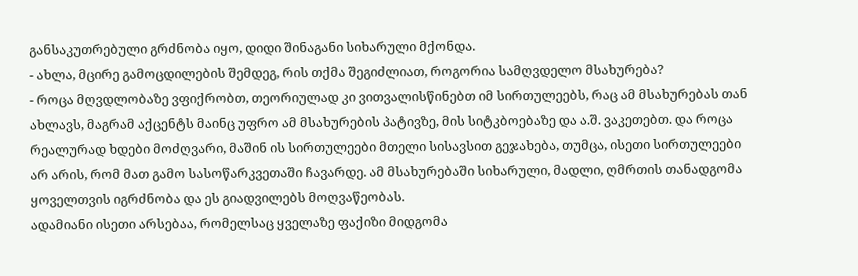განსაკუთრებული გრძნობა იყო, დიდი შინაგანი სიხარული მქონდა.
- ახლა, მცირე გამოცდილების შემდეგ, რის თქმა შეგიძლიათ, როგორია სამღვდელო მსახურება?
- როცა მღვდლობაზე ვფიქრობთ, თეორიულად კი ვითვალისწინებთ იმ სირთულეებს, რაც ამ მსახურებას თან ახლავს, მაგრამ აქცენტს მაინც უფრო ამ მსახურების პატივზე, მის სიტკბოებაზე და ა.შ. ვაკეთებთ. და როცა რეალურად ხდები მოძღვარი, მაშინ ის სირთულეები მთელი სისავსით გეჯახება, თუმცა, ისეთი სირთულეები არ არის, რომ მათ გამო სასოწარკვეთაში ჩავარდე. ამ მსახურებაში სიხარული, მადლი, ღმრთის თანადგომა ყოველთვის იგრძნობა და ეს გიადვილებს მოღვაწეობას.
ადამიანი ისეთი არსებაა, რომელსაც ყველაზე ფაქიზი მიდგომა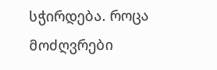სჭირდება. როცა მოძღვრები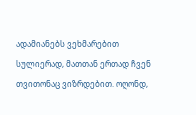ადამიანებს ვეხმარებით სულიერად, მათთან ერთად ჩვენ თვითონაც ვიზრდებით. ოღონდ,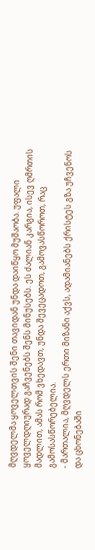მღვდელმა ყოველთვის შენი თავიდან უნდა დაიწყო მუშაობა. უფალი ყოველდღიურად გაჩვენებს შენს მინუსებს. ეს ძალიან კარგია, ისევ ღმრთის მადლით, ამას რომ ვხედავთ, უნდა შევეცადოთ, გამოვასწოროთ, რაც გამოსასწორებელია.
- მართალია, მღვდელს ერთი მიზანი აქვს, ადამიანებს ქრისტეს გზა უჩვენოს და ცხონებაში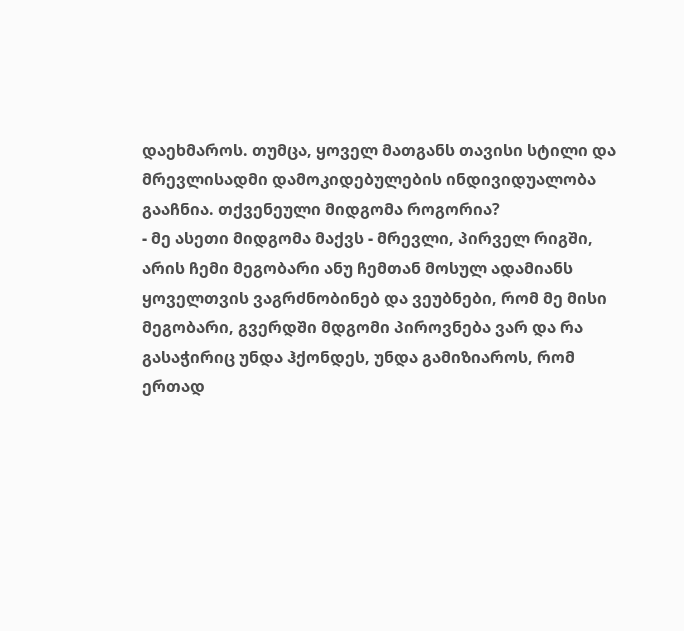დაეხმაროს. თუმცა, ყოველ მათგანს თავისი სტილი და მრევლისადმი დამოკიდებულების ინდივიდუალობა გააჩნია. თქვენეული მიდგომა როგორია?
- მე ასეთი მიდგომა მაქვს - მრევლი, პირველ რიგში, არის ჩემი მეგობარი ანუ ჩემთან მოსულ ადამიანს ყოველთვის ვაგრძნობინებ და ვეუბნები, რომ მე მისი მეგობარი, გვერდში მდგომი პიროვნება ვარ და რა გასაჭირიც უნდა ჰქონდეს, უნდა გამიზიაროს, რომ ერთად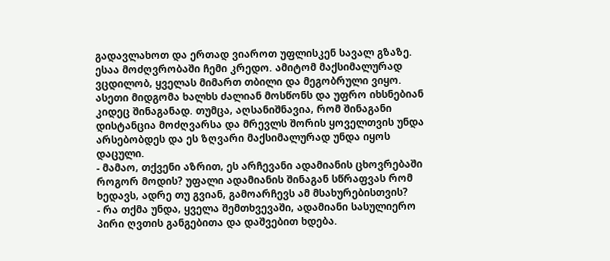გადავლახოთ და ერთად ვიაროთ უფლისკენ სავალ გზაზე. ესაა მოძღვრობაში ჩემი კრედო. ამიტომ მაქსიმალურად ვცდილობ, ყველას მიმართ თბილი და მეგობრული ვიყო. ასეთი მიდგომა ხალხს ძალიან მოსწონს და უფრო იხსნებიან კიდეც შინაგანად. თუმცა, აღსანიშნავია, რომ შინაგანი დისტანცია მოძღვარსა და მრევლს შორის ყოველთვის უნდა არსებობდეს და ეს ზღვარი მაქსიმალურად უნდა იყოს დაცული.
- მამაო, თქვენი აზრით, ეს არჩევანი ადამიანის ცხოვრებაში როგორ მოდის? უფალი ადამიანის შინაგან სწრაფვას რომ ხედავს, ადრე თუ გვიან, გამოარჩევს ამ მსახურებისთვის?
- რა თქმა უნდა, ყველა შემთხვევაში, ადამიანი სასულიერო პირი ღვთის განგებითა და დაშვებით ხდება.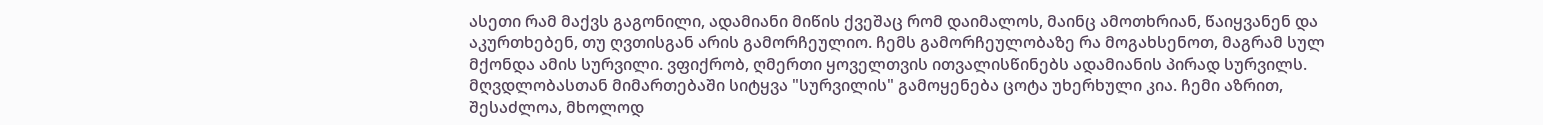ასეთი რამ მაქვს გაგონილი, ადამიანი მიწის ქვეშაც რომ დაიმალოს, მაინც ამოთხრიან, წაიყვანენ და აკურთხებენ, თუ ღვთისგან არის გამორჩეულიო. ჩემს გამორჩეულობაზე რა მოგახსენოთ, მაგრამ სულ მქონდა ამის სურვილი. ვფიქრობ, ღმერთი ყოველთვის ითვალისწინებს ადამიანის პირად სურვილს. მღვდლობასთან მიმართებაში სიტყვა "სურვილის" გამოყენება ცოტა უხერხული კია. ჩემი აზრით, შესაძლოა, მხოლოდ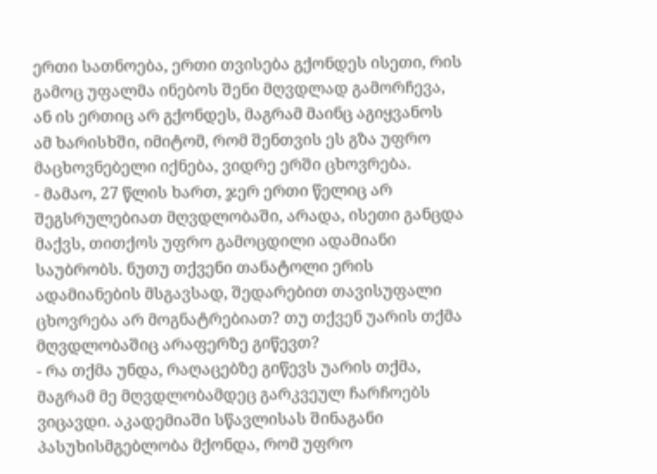ერთი სათნოება, ერთი თვისება გქონდეს ისეთი, რის გამოც უფალმა ინებოს შენი მღვდლად გამორჩევა, ან ის ერთიც არ გქონდეს, მაგრამ მაინც აგიყვანოს ამ ხარისხში, იმიტომ, რომ შენთვის ეს გზა უფრო მაცხოვნებელი იქნება, ვიდრე ერში ცხოვრება.
- მამაო, 27 წლის ხართ, ჯერ ერთი წელიც არ შეგსრულებიათ მღვდლობაში, არადა, ისეთი განცდა მაქვს, თითქოს უფრო გამოცდილი ადამიანი საუბრობს. ნუთუ თქვენი თანატოლი ერის ადამიანების მსგავსად, შედარებით თავისუფალი ცხოვრება არ მოგნატრებიათ? თუ თქვენ უარის თქმა მღვდლობაშიც არაფერზე გიწევთ?
- რა თქმა უნდა, რაღაცებზე გიწევს უარის თქმა, მაგრამ მე მღვდლობამდეც გარკვეულ ჩარჩოებს ვიცავდი. აკადემიაში სწავლისას შინაგანი პასუხისმგებლობა მქონდა, რომ უფრო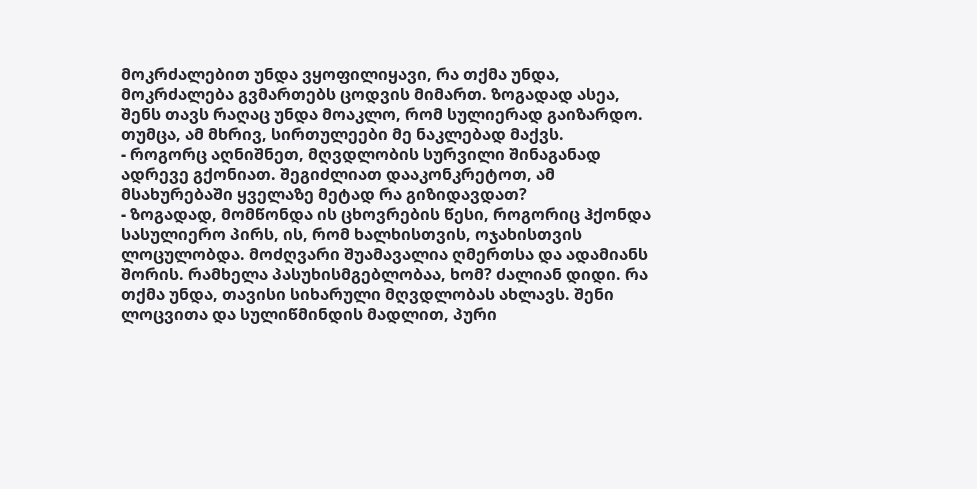მოკრძალებით უნდა ვყოფილიყავი, რა თქმა უნდა, მოკრძალება გვმართებს ცოდვის მიმართ. ზოგადად ასეა, შენს თავს რაღაც უნდა მოაკლო, რომ სულიერად გაიზარდო. თუმცა, ამ მხრივ, სირთულეები მე ნაკლებად მაქვს.
- როგორც აღნიშნეთ, მღვდლობის სურვილი შინაგანად ადრევე გქონიათ. შეგიძლიათ დააკონკრეტოთ, ამ მსახურებაში ყველაზე მეტად რა გიზიდავდათ?
- ზოგადად, მომწონდა ის ცხოვრების წესი, როგორიც ჰქონდა სასულიერო პირს, ის, რომ ხალხისთვის, ოჯახისთვის ლოცულობდა. მოძღვარი შუამავალია ღმერთსა და ადამიანს შორის. რამხელა პასუხისმგებლობაა, ხომ? ძალიან დიდი. რა თქმა უნდა, თავისი სიხარული მღვდლობას ახლავს. შენი ლოცვითა და სულიწმინდის მადლით, პური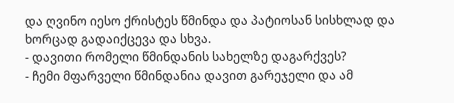და ღვინო იესო ქრისტეს წმინდა და პატიოსან სისხლად და ხორცად გადაიქცევა და სხვა.
- დავითი რომელი წმინდანის სახელზე დაგარქვეს?
- ჩემი მფარველი წმინდანია დავით გარეჯელი და ამ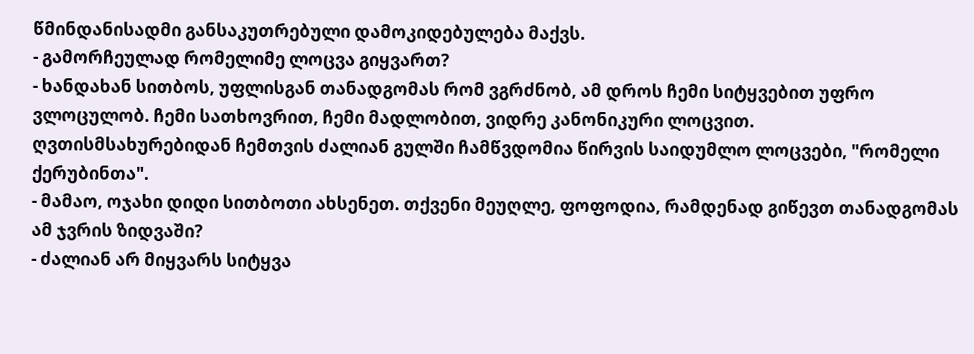წმინდანისადმი განსაკუთრებული დამოკიდებულება მაქვს.
- გამორჩეულად რომელიმე ლოცვა გიყვართ?
- ხანდახან სითბოს, უფლისგან თანადგომას რომ ვგრძნობ, ამ დროს ჩემი სიტყვებით უფრო ვლოცულობ. ჩემი სათხოვრით, ჩემი მადლობით, ვიდრე კანონიკური ლოცვით.
ღვთისმსახურებიდან ჩემთვის ძალიან გულში ჩამწვდომია წირვის საიდუმლო ლოცვები, "რომელი ქერუბინთა".
- მამაო, ოჯახი დიდი სითბოთი ახსენეთ. თქვენი მეუღლე, ფოფოდია, რამდენად გიწევთ თანადგომას ამ ჯვრის ზიდვაში?
- ძალიან არ მიყვარს სიტყვა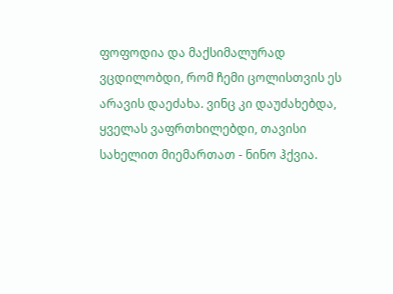ფოფოდია და მაქსიმალურად ვცდილობდი, რომ ჩემი ცოლისთვის ეს არავის დაეძახა. ვინც კი დაუძახებდა, ყველას ვაფრთხილებდი, თავისი სახელით მიემართათ - ნინო ჰქვია.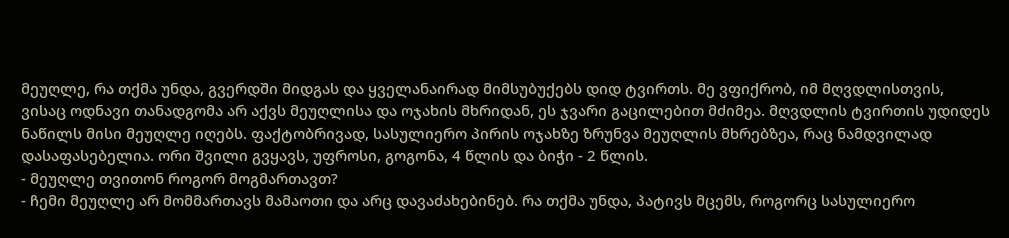მეუღლე, რა თქმა უნდა, გვერდში მიდგას და ყველანაირად მიმსუბუქებს დიდ ტვირთს. მე ვფიქრობ, იმ მღვდლისთვის, ვისაც ოდნავი თანადგომა არ აქვს მეუღლისა და ოჯახის მხრიდან, ეს ჯვარი გაცილებით მძიმეა. მღვდლის ტვირთის უდიდეს ნაწილს მისი მეუღლე იღებს. ფაქტობრივად, სასულიერო პირის ოჯახზე ზრუნვა მეუღლის მხრებზეა, რაც ნამდვილად დასაფასებელია. ორი შვილი გვყავს, უფროსი, გოგონა, 4 წლის და ბიჭი - 2 წლის.
- მეუღლე თვითონ როგორ მოგმართავთ?
- ჩემი მეუღლე არ მომმართავს მამაოთი და არც დავაძახებინებ. რა თქმა უნდა, პატივს მცემს, როგორც სასულიერო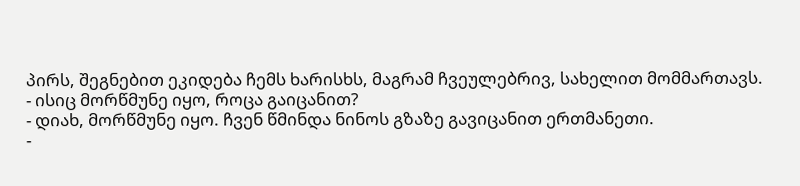პირს, შეგნებით ეკიდება ჩემს ხარისხს, მაგრამ ჩვეულებრივ, სახელით მომმართავს.
- ისიც მორწმუნე იყო, როცა გაიცანით?
- დიახ, მორწმუნე იყო. ჩვენ წმინდა ნინოს გზაზე გავიცანით ერთმანეთი.
-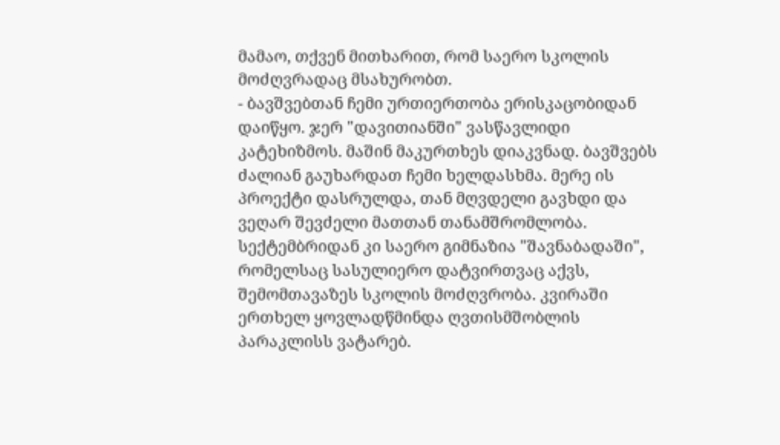მამაო, თქვენ მითხარით, რომ საერო სკოლის მოძღვრადაც მსახურობთ.
- ბავშვებთან ჩემი ურთიერთობა ერისკაცობიდან დაიწყო. ჯერ "დავითიანში" ვასწავლიდი კატეხიზმოს. მაშინ მაკურთხეს დიაკვნად. ბავშვებს ძალიან გაუხარდათ ჩემი ხელდასხმა. მერე ის პროექტი დასრულდა, თან მღვდელი გავხდი და ვეღარ შევძელი მათთან თანამშრომლობა. სექტემბრიდან კი საერო გიმნაზია "შავნაბადაში", რომელსაც სასულიერო დატვირთვაც აქვს, შემომთავაზეს სკოლის მოძღვრობა. კვირაში ერთხელ ყოვლადწმინდა ღვთისმშობლის პარაკლისს ვატარებ.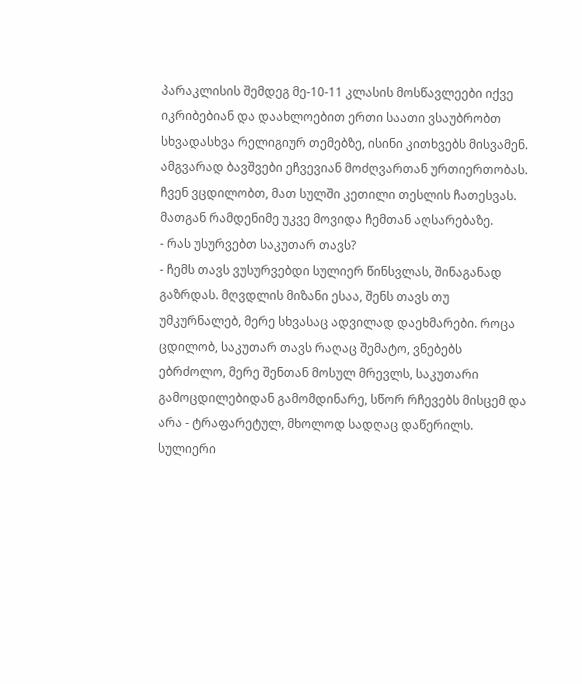პარაკლისის შემდეგ მე-10-11 კლასის მოსწავლეები იქვე იკრიბებიან და დაახლოებით ერთი საათი ვსაუბრობთ სხვადასხვა რელიგიურ თემებზე, ისინი კითხვებს მისვამენ. ამგვარად ბავშვები ეჩვევიან მოძღვართან ურთიერთობას. ჩვენ ვცდილობთ, მათ სულში კეთილი თესლის ჩათესვას. მათგან რამდენიმე უკვე მოვიდა ჩემთან აღსარებაზე.
- რას უსურვებთ საკუთარ თავს?
- ჩემს თავს ვუსურვებდი სულიერ წინსვლას, შინაგანად გაზრდას. მღვდლის მიზანი ესაა, შენს თავს თუ უმკურნალებ, მერე სხვასაც ადვილად დაეხმარები. როცა ცდილობ, საკუთარ თავს რაღაც შემატო, ვნებებს ებრძოლო, მერე შენთან მოსულ მრევლს, საკუთარი გამოცდილებიდან გამომდინარე, სწორ რჩევებს მისცემ და არა - ტრაფარეტულ, მხოლოდ სადღაც დაწერილს. სულიერი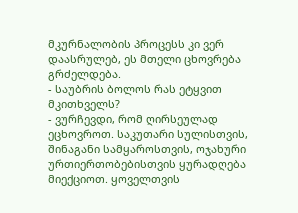მკურნალობის პროცესს კი ვერ დაასრულებ, ეს მთელი ცხოვრება გრძელდება.
- საუბრის ბოლოს რას ეტყვით მკითხველს?
- ვურჩევდი, რომ ღირსეულად ეცხოვროთ. საკუთარი სულისთვის, შინაგანი სამყაროსთვის, ოჯახური ურთიერთობებისთვის ყურადღება მიექციოთ. ყოველთვის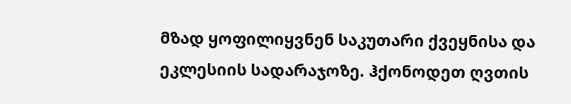მზად ყოფილიყვნენ საკუთარი ქვეყნისა და ეკლესიის სადარაჯოზე. ჰქონოდეთ ღვთის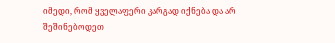იმედი, რომ ყველაფერი კარგად იქნება და არ შეშინებოდეთ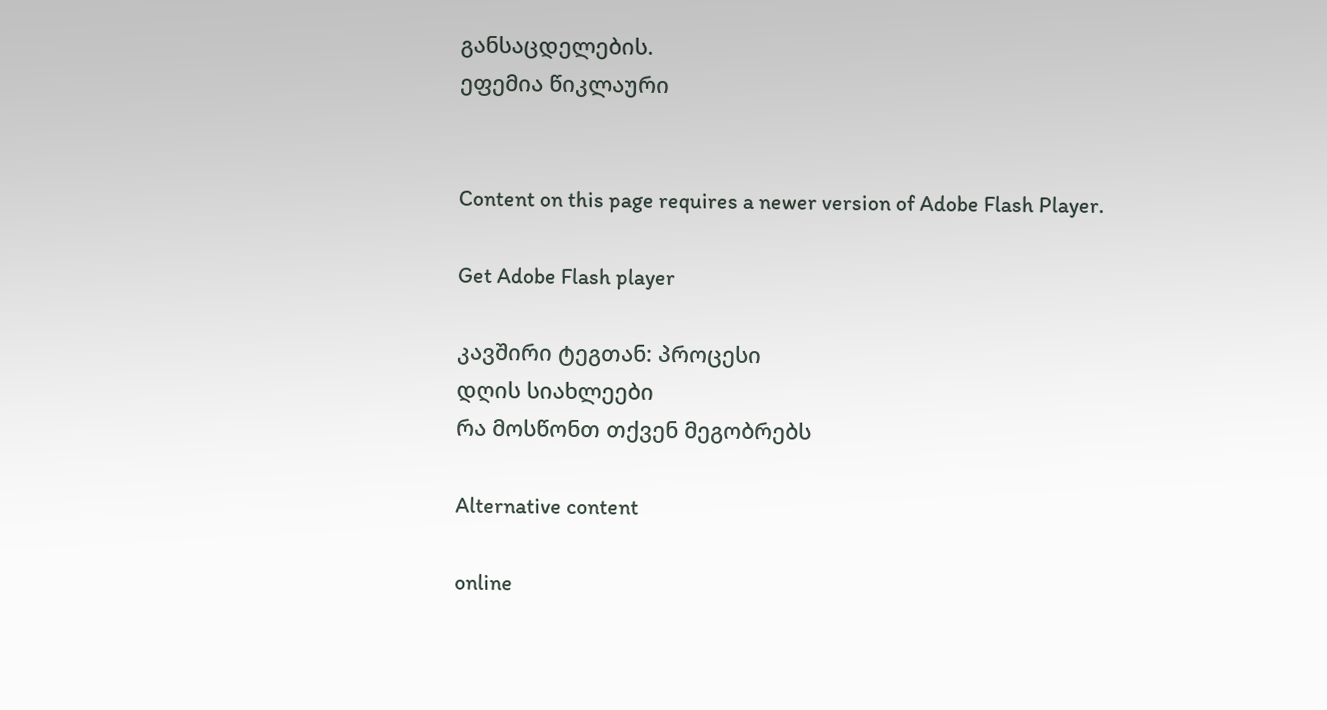განსაცდელების.
ეფემია წიკლაური


Content on this page requires a newer version of Adobe Flash Player.

Get Adobe Flash player

კავშირი ტეგთან: პროცესი
დღის სიახლეები
რა მოსწონთ თქვენ მეგობრებს

Alternative content

online